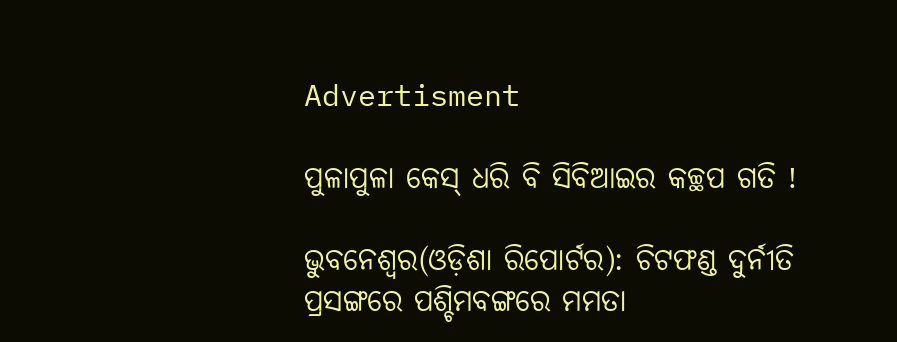Advertisment

ପୁଳାପୁଳା କେସ୍ ଧରି ବି ସିବିଆଇର କଚ୍ଛପ ଗତି !

ଭୁବନେଶ୍ୱର(ଓଡ଼ିଶା ରିପୋର୍ଟର): ଚିଟଫଣ୍ଡ ଦୁର୍ନୀତି ପ୍ରସଙ୍ଗରେ ପଶ୍ଚିମବଙ୍ଗରେ ମମତା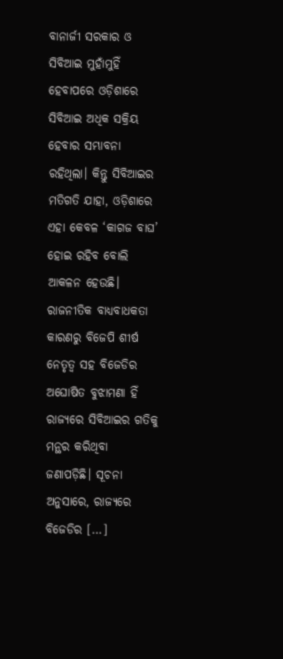ବାନାର୍ଜୀ ସରକାର ଓ ସିବିଆଇ ମୁହାଁମୁହିଁ ହେବାପରେ ଓଡ଼ିଶାରେ ସିବିଆଇ ଅଧିକ ସକ୍ରିୟ ହେବାର ସମ୍ଭାବନା ରହିଥିଲା। କିନ୍ତୁ ସିବିଆଇର ମତିଗତି ଯାହା, ଓଡ଼ିଶାରେ ଏହା କେବଳ ‘କାଗଜ ବାଘ’ ହୋଇ ରହିବ ବୋଲି ଆକଳନ ହେଉଛି। ରାଜନୀତିକ ବାଧ୍ୟବାଧକତା କାରଣରୁ ବିଜେପି ଶୀର୍ଷ ନେତୃତ୍ୱ ସହ ବିଜେଡିର ଅଘୋଷିତ ବୁଝାମଣା ହିଁ ରାଜ୍ୟରେ ସିବିଆଇର ଗତିକୁ ମନ୍ଥର କରିଥିବା ଜଣାପଡ଼ିଛି। ସୂଚନା ଅନୁସାରେ, ରାଜ୍ୟରେ ବିଜେଡିର […]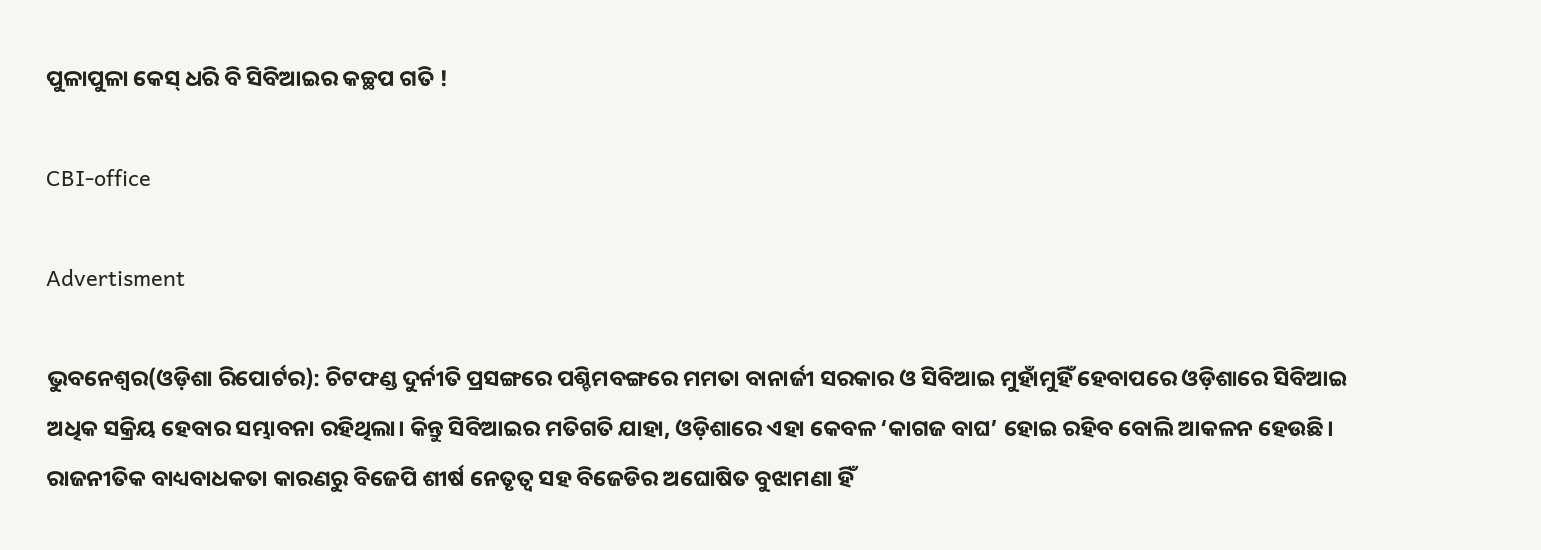ପୁଳାପୁଳା କେସ୍ ଧରି ବି ସିବିଆଇର କଚ୍ଛପ ଗତି !

CBI-office

Advertisment

ଭୁବନେଶ୍ୱର(ଓଡ଼ିଶା ରିପୋର୍ଟର): ଚିଟଫଣ୍ଡ ଦୁର୍ନୀତି ପ୍ରସଙ୍ଗରେ ପଶ୍ଚିମବଙ୍ଗରେ ମମତା ବାନାର୍ଜୀ ସରକାର ଓ ସିବିଆଇ ମୁହାଁମୁହିଁ ହେବାପରେ ଓଡ଼ିଶାରେ ସିବିଆଇ ଅଧିକ ସକ୍ରିୟ ହେବାର ସମ୍ଭାବନା ରହିଥିଲା। କିନ୍ତୁ ସିବିଆଇର ମତିଗତି ଯାହା, ଓଡ଼ିଶାରେ ଏହା କେବଳ ‘କାଗଜ ବାଘ’ ହୋଇ ରହିବ ବୋଲି ଆକଳନ ହେଉଛି। ରାଜନୀତିକ ବାଧ୍ୟବାଧକତା କାରଣରୁ ବିଜେପି ଶୀର୍ଷ ନେତୃତ୍ୱ ସହ ବିଜେଡିର ଅଘୋଷିତ ବୁଝାମଣା ହିଁ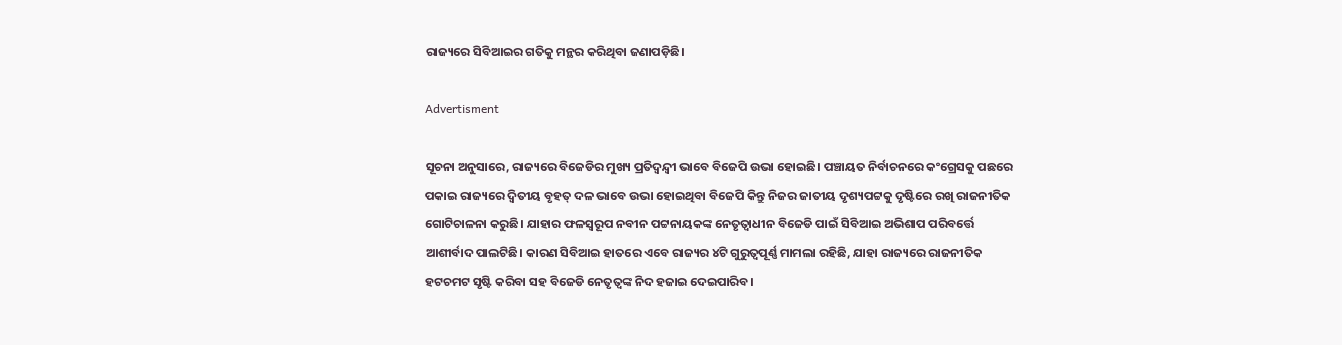ରାଜ୍ୟରେ ସିବିଆଇର ଗତିକୁ ମନ୍ଥର କରିଥିବା ଜଣାପଡ଼ିଛି।

Advertisment

ସୂଚନା ଅନୁସାରେ, ରାଜ୍ୟରେ ବିଜେଡିର ମୁଖ୍ୟ ପ୍ରତିଦ୍ୱନ୍ଦ୍ୱୀ ଭାବେ ବିଜେପି ଉଭା ହୋଇଛି। ପଞ୍ଚାୟତ ନିର୍ବାଚନରେ କଂଗ୍ରେସକୁ ପଛରେ ପକାଇ ରାଜ୍ୟରେ ଦ୍ୱିତୀୟ ବୃହତ୍ ଦଳ ଭାବେ ଉଭା ହୋଇଥିବା ବିଜେପି କିନ୍ତୁ ନିଜର ଜାତୀୟ ଦୃଶ୍ୟପଟ୍ଟକୁ ଦୃଷ୍ଟିରେ ରଖି ରାଜନୀତିକ ଗୋଟିଚାଳନା କରୁଛି। ଯାହାର ଫଳସ୍ୱରୂପ ନବୀନ ପଟ୍ଟନାୟକଙ୍କ ନେତୃତ୍ୱାଧୀନ ବିଜେଡି ପାଇଁ ସିବିଆଇ ଅଭିଶାପ ପରିବର୍ତ୍ତେ ଆଶୀର୍ବାଦ ପାଲଟିଛି। କାରଣ ସିବିଆଇ ହାତରେ ଏବେ ରାଜ୍ୟର ୪ଟି ଗୁରୁତ୍ୱପୂର୍ଣ୍ଣ ମାମଲା ରହିଛି, ଯାହା ରାଜ୍ୟରେ ରାଜନୀତିକ ହଟଚମଟ ସୃଷ୍ଟି କରିବା ସହ ବିଜେଡି ନେତୃତ୍ୱଙ୍କ ନିଦ ହଜାଇ ଦେଇପାରିବ।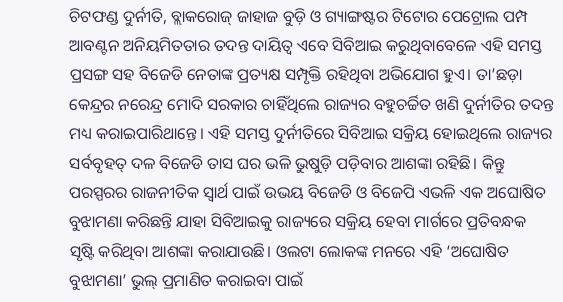ଚିଟଫଣ୍ଡ ଦୁର୍ନୀତି, ବ୍ଲାକରୋଜ୍ ଜାହାଜ ବୁଡ଼ି ଓ ଗ୍ୟାଙ୍ଗଷ୍ଟର ଟିଟୋର ପେଟ୍ରୋଲ ପମ୍ପ ଆବଣ୍ଟନ ଅନିୟମିତତାର ତଦନ୍ତ ଦାୟିତ୍ୱ ଏବେ ସିବିଆଇ କରୁଥିବାବେଳେ ଏହି ସମସ୍ତ ପ୍ରସଙ୍ଗ ସହ ବିଜେଡି ନେତାଙ୍କ ପ୍ରତ୍ୟକ୍ଷ ସମ୍ପୃକ୍ତି ରହିଥିବା ଅଭିଯୋଗ ହୁଏ। ତା’ଛଡ଼ା କେନ୍ଦ୍ରର ନରେନ୍ଦ୍ର ମୋଦି ସରକାର ଚାହିଁଥିଲେ ରାଜ୍ୟର ବହୁଚର୍ଚ୍ଚିତ ଖଣି ଦୁର୍ନୀତିର ତଦନ୍ତ ମଧ୍ୟ କରାଇପାରିଥାନ୍ତେ। ଏହି ସମସ୍ତ ଦୁର୍ନୀତିରେ ସିବିଆଇ ସକ୍ରିୟ ହୋଇଥିଲେ ରାଜ୍ୟର ସର୍ବବୃହତ୍ ଦଳ ବିଜେଡି ତାସ ଘର ଭଳି ଭୁଷୁଡ଼ି ପଡ଼ିବାର ଆଶଙ୍କା ରହିଛି। କିନ୍ତୁ ପରସ୍ପରର ରାଜନୀତିକ ସ୍ୱାର୍ଥ ପାଇଁ ଉଭୟ ବିଜେଡି ଓ ବିଜେପି ଏଭଳି ଏକ ଅଘୋଷିତ ବୁଝାମଣା କରିଛନ୍ତି ଯାହା ସିବିଆଇକୁ ରାଜ୍ୟରେ ସକ୍ରିୟ ହେବା ମାର୍ଗରେ ପ୍ରତିବନ୍ଧକ ସୃଷ୍ଟି କରିଥିବା ଆଶଙ୍କା କରାଯାଉଛି। ଓଲଟା ଲୋକଙ୍କ ମନରେ ଏହି ‘ଅଘୋଷିତ ବୁଝାମଣା’ ଭୁଲ୍ ପ୍ରମାଣିତ କରାଇବା ପାଇଁ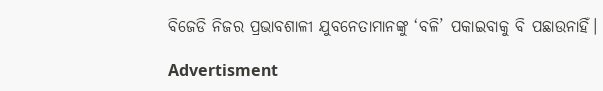ବିଜେଡି ନିଜର ପ୍ରଭାବଶାଳୀ ଯୁବନେତାମାନଙ୍କୁ ‘ବଳି’ ପକାଇବାକୁ ବି ପଛାଉନାହିଁ।

Advertisment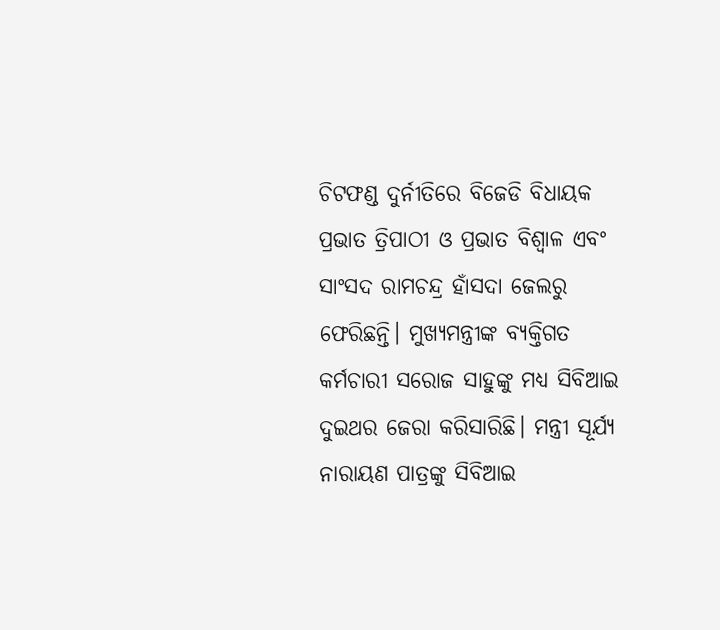ଚିଟଫଣ୍ଡ ଦୁର୍ନୀତିରେ ବିଜେଡି ବିଧାୟକ ପ୍ରଭାତ ତ୍ରିପାଠୀ ଓ ପ୍ରଭାତ ବିଶ୍ୱାଳ ଏବଂ ସାଂସଦ ରାମଚନ୍ଦ୍ର ହାଁସଦା ଜେଲରୁ ଫେରିଛନ୍ତି। ମୁଖ୍ୟମନ୍ତ୍ରୀଙ୍କ ବ୍ୟକ୍ତିଗତ କର୍ମଚାରୀ ସରୋଜ ସାହୁଙ୍କୁ ମଧ୍ୟ ସିବିଆଇ ଦୁଇଥର ଜେରା କରିସାରିଛି। ମନ୍ତ୍ରୀ ସୂର୍ଯ୍ୟ ନାରାୟଣ ପାତ୍ରଙ୍କୁ ସିବିଆଇ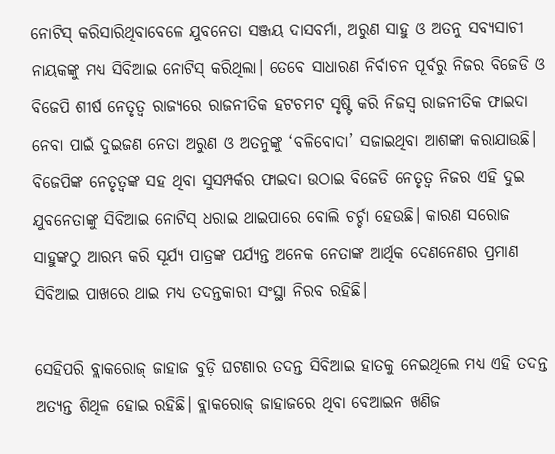ନୋଟିସ୍ କରିସାରିଥିବାବେଳେ ଯୁବନେତା ସଞ୍ଜୟ ଦାସବର୍ମା, ଅରୁଣ ସାହୁ ଓ ଅତନୁ ସବ୍ୟସାଚୀ ନାୟକଙ୍କୁ ମଧ୍ୟ ସିବିଆଇ ନୋଟିସ୍ କରିଥିଲା। ତେବେ ସାଧାରଣ ନିର୍ବାଚନ ପୂର୍ବରୁ ନିଜର ବିଜେଡି ଓ ବିଜେପି ଶୀର୍ଷ ନେତୃତ୍ୱ ରାଜ୍ୟରେ ରାଜନୀତିକ ହଟଚମଟ ସୃଷ୍ଟି କରି ନିଜସ୍ୱ ରାଜନୀତିକ ଫାଇଦା ନେବା ପାଇଁ ଦୁଇଜଣ ନେତା ଅରୁଣ ଓ ଅତନୁଙ୍କୁ ‘ବଳିବୋଦା’ ସଜାଇଥିବା ଆଶଙ୍କା କରାଯାଉଛି। ବିଜେପିଙ୍କ ନେତୃତ୍ୱଙ୍କ ସହ ଥିବା ସୁସମ୍ପର୍କର ଫାଇଦା ଉଠାଇ ବିଜେଡି ନେତୃତ୍ୱ ନିଜର ଏହି ଦୁଇ ଯୁବନେତାଙ୍କୁ ସିବିଆଇ ନୋଟିସ୍ ଧରାଇ ଥାଇପାରେ ବୋଲି ଚର୍ଚ୍ଚା ହେଉଛି। କାରଣ ସରୋଜ ସାହୁଙ୍କଠୁ ଆରମ୍ଭ କରି ସୂର୍ଯ୍ୟ ପାତ୍ରଙ୍କ ପର୍ଯ୍ୟନ୍ତ ଅନେକ ନେତାଙ୍କ ଆର୍ଥିକ ଦେଣନେଣର ପ୍ରମାଣ ସିବିଆଇ ପାଖରେ ଥାଇ ମଧ୍ୟ ତଦନ୍ତକାରୀ ସଂସ୍ଥା ନିରବ ରହିଛି।

ସେହିପରି ବ୍ଲାକରୋଜ୍ ଜାହାଜ ବୁଡ଼ି ଘଟଣାର ତଦନ୍ତ ସିବିଆଇ ହାତକୁ ନେଇଥିଲେ ମଧ୍ୟ ଏହି ତଦନ୍ତ ଅତ୍ୟନ୍ତ ଶିଥିଳ ହୋଇ ରହିଛି। ବ୍ଲାକରୋଜ୍ ଜାହାଜରେ ଥିବା ବେଆଇନ ଖଣିଜ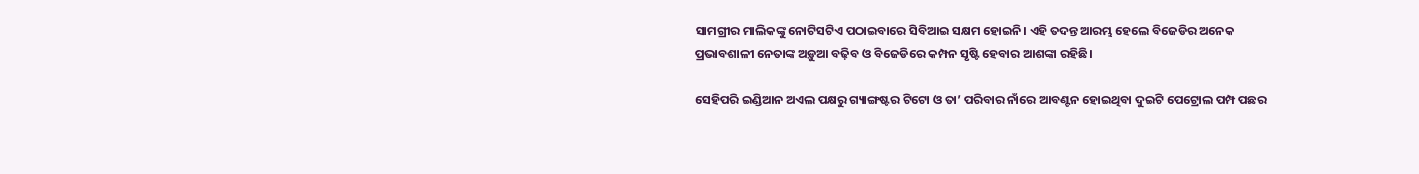ସାମଗ୍ରୀର ମାଲିକଙ୍କୁ ନୋଟିସଟିଏ ପଠାଇବାରେ ସିବିଆଇ ସକ୍ଷମ ହୋଇନି। ଏହି ତଦନ୍ତ ଆରମ୍ଭ ହେଲେ ବିଜେଡିର ଅନେକ ପ୍ରଭାବଶାଳୀ ନେତାଙ୍କ ଅଡ଼ୁଆ ବଢ଼ିବ ଓ ବିଜେଡିରେ କମ୍ପନ ସୃଷ୍ଟି ହେବାର ଆଶଙ୍କା ରହିଛି।

ସେହିପରି ଇଣ୍ଡିଆନ ଅଏଲ ପକ୍ଷରୁ ଗ୍ୟାଙ୍ଗଷ୍ଟର ଟିଟୋ ଓ ତା’ ପରିବାର ନାଁରେ ଆବଣ୍ଟନ ହୋଇଥିବା ଦୁଇଟି ପେଟ୍ରୋଲ ପମ୍ପ ପଛର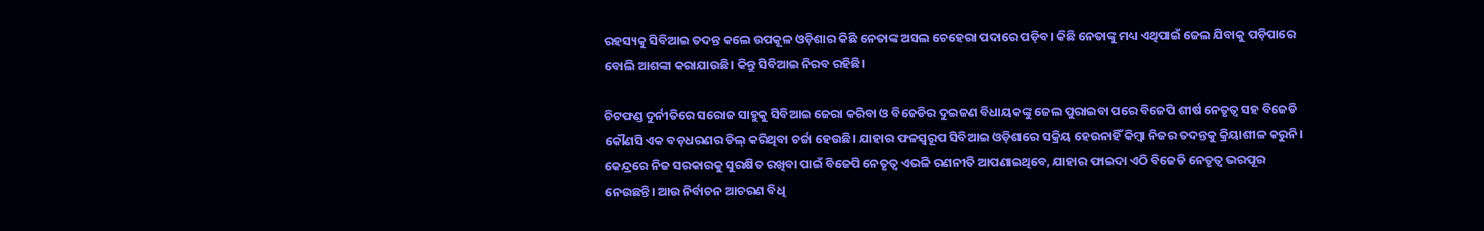ରହସ୍ୟକୁ ସିବିଆଇ ତଦନ୍ତ କଲେ ଉପକୂଳ ଓଡ଼ିଶାର କିଛି ନେତାଙ୍କ ଅସଲ ଚେହେରା ପଦାରେ ପଡ଼ିବ। କିଛି ନେତାଙ୍କୁ ମଧ୍ୟ ଏଥିପାଇଁ ଜେଲ ଯିବାକୁ ପଡ଼ିପାରେ ବୋଲି ଆଶଙ୍କା କରାଯାଉଛି। କିନ୍ତୁ ସିବିଆଇ ନିରବ ରହିଛି।

ଚିଟଫଣ୍ଡ ଦୁର୍ନୀତିରେ ସରୋଜ ସାହୁକୁ ସିବିଆଇ ଜେରା କରିବା ଓ ବିଜେଡିର ଦୁଇଜଣ ବିଧାୟକଙ୍କୁ ଜେଲ ପୁରାଇବା ପରେ ବିଜେପି ଶୀର୍ଷ ନେତୃତ୍ୱ ସହ ବିଜେଡି କୌଣସି ଏକ ବଡ଼ଧରଣର ଡିଲ୍ କରିଥିବା ଚର୍ଚ୍ଚା ହେଉଛି। ଯାହାର ଫଳସ୍ୱରୂପ ସିବିଆଇ ଓଡ଼ିଶାରେ ସକ୍ରିୟ ହେଉନାହିଁ କିମ୍ବା ନିଜର ତଦନ୍ତକୁ କ୍ରିୟାଶୀଳ କରୁନି। କେନ୍ଦ୍ରରେ ନିଜ ସରକାରକୁ ସୁରକ୍ଷିତ ରଖିବା ପାଇଁ ବିଜେପି ନେତୃତ୍ୱ ଏଭଳି ରଣନୀତି ଆପଣାଇଥିବେ, ଯାହାର ଫାଇଦା ଏଠି ବିଜେଡି ନେତୃତ୍ୱ ଭରପୂର ନେଉଛନ୍ତି। ଆଉ ନିର୍ବାଚନ ଆଚରଣ ବିଧି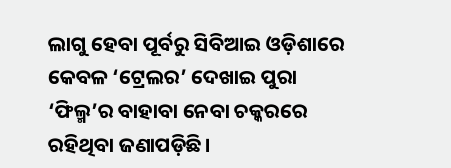ଲାଗୁ ହେବା ପୂର୍ବରୁ ସିବିଆଇ ଓଡ଼ିଶାରେ କେବଳ ‘ଟ୍ରେଲର’ ଦେଖାଇ ପୁରା ‘ଫିଲ୍ମ’ର ବାହାବା ନେବା ଚକ୍କରରେ ରହିଥିବା ଜଣାପଡ଼ିଛି।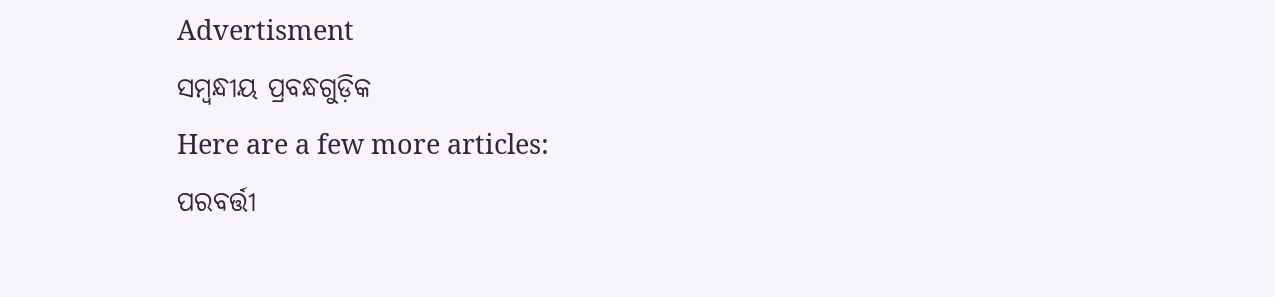Advertisment
ସମ୍ବନ୍ଧୀୟ ପ୍ରବନ୍ଧଗୁଡ଼ିକ
Here are a few more articles:
ପରବର୍ତ୍ତୀ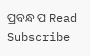ପ୍ରବନ୍ଧ ପ Read
Subscribe